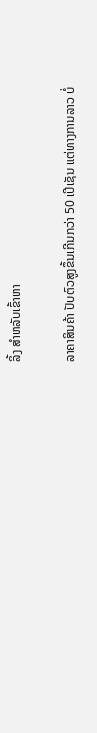ລິ້ງ ສຳຫລັບເຂົ້າຫາ

ລາຄາສິນຄ້າ ປັບຕົວສູງຂຶ້ນເກີນກວ່າ 50 ເປີເຊັນ ແຕ່ທາງການລາວ ບໍ່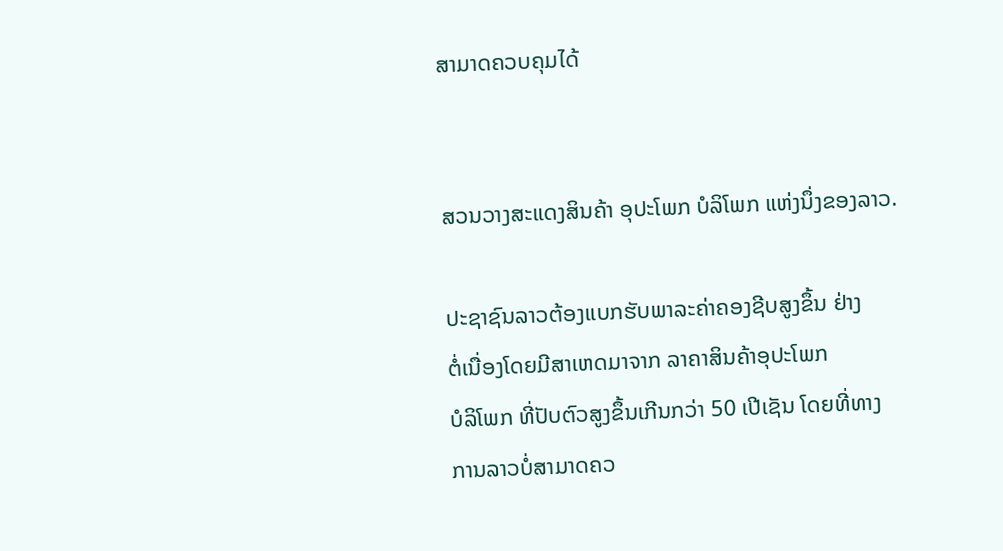ສາມາດຄວບຄຸມໄດ້


ສວນວາງສະແດງສິນຄ້າ ອຸປະໂພກ ບໍລິໂພກ ແຫ່ງນຶ່ງຂອງລາວ.

ປະຊາຊົນລາວຕ້ອງແບກຮັບພາລະຄ່າຄອງຊີບສູງຂຶ້ນ ຢ່າງ
ຕໍ່ເນື່ອງໂດຍມີສາເຫດມາຈາກ ລາຄາສິນຄ້າອຸປະໂພກ
ບໍລິໂພກ ທີ່ປັບຕົວສູງຂຶ້ນເກີນກວ່າ 50 ເປີເຊັນ ໂດຍທີ່ທາງ
ການລາວບໍ່ສາມາດຄວ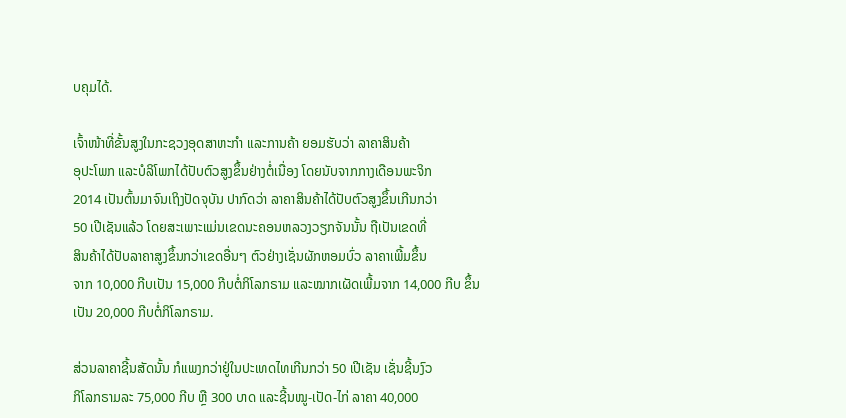ບຄຸມໄດ້.

ເຈົ້າໜ້າທີ່ຂັ້ນສູງໃນກະຊວງອຸດສາຫະກຳ ແລະການຄ້າ ຍອມຮັບວ່າ ລາຄາສິນຄ້າ
ອຸປະໂພກ ແລະບໍລິໂພກໄດ້ປັບຕົວສູງຂຶ້ນຢ່າງຕໍ່ເນື່ອງ ໂດຍນັບຈາກກາງເດືອນພະຈິກ
2014 ເປັນຕົ້ນມາຈົນເຖິງປັດຈຸບັນ ປາກົດວ່າ ລາຄາສິນຄ້າໄດ້ປັບຕົວສູງຂຶ້ນເກີນກວ່າ
50 ເປີເຊັນແລ້ວ ໂດຍສະເພາະແມ່ນເຂດນະຄອນຫລວງວຽກຈັນນັ້ນ ຖືເປັນເຂດທີ່
ສິນຄ້າໄດ້ປັບລາຄາສູງຂຶ້ນກວ່າເຂດອື່ນໆ ຕົວຢ່າງເຊັ່ນຜັກຫອມບົ່ວ ລາຄາເພີ້ມຂຶ້ນ
ຈາກ 10,000 ກີບເປັນ 15,000 ກີບຕໍ່ກິໂລກຣາມ ແລະໝາກເຜັດເພີ້ມຈາກ 14,000 ກີບ ຂຶ້ນເປັນ 20,000 ກີບຕໍ່ກິໂລກຣາມ.

ສ່ວນລາຄາຊີ້ນສັດນັ້ນ ກໍແພງກວ່າຢູ່ໃນປະເທດໄທເກີນກວ່າ 50 ເປີເຊັນ ເຊັ່ນຊີ້ນງົວ
ກິໂລກຣາມລະ 75,000 ກີບ ຫຼື 300 ບາດ ແລະຊີ້ນໝູ-ເປັດ-ໄກ່ ລາຄາ 40,000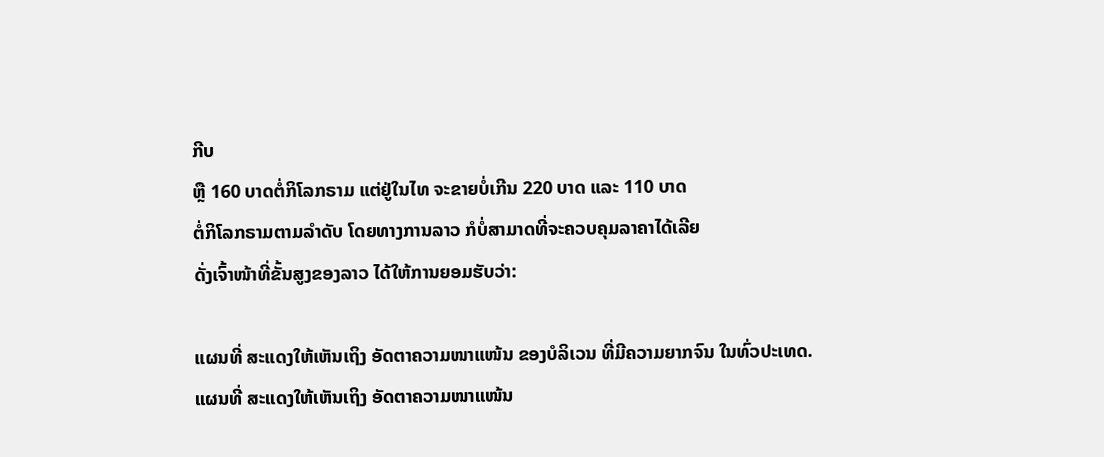ກີບ
ຫຼື 160 ບາດຕໍ່ກິໂລກຣາມ ແຕ່ຢູ່ໃນໄທ ຈະຂາຍບໍ່ເກີນ 220 ບາດ ແລະ 110 ບາດ
ຕໍ່ກິໂລກຣາມຕາມລຳດັບ ໂດຍທາງການລາວ ກໍບໍ່ສາມາດທີ່ຈະຄວບຄຸມລາຄາໄດ້ເລີຍ
ດັ່ງເຈົ້າໜ້າທີ່ຂັ້ນສູງຂອງລາວ ໄດ້ໃຫ້ການຍອມຮັບວ່າ:

ແຜນທີ່ ສະແດງໃຫ້ເຫັນເຖິງ ອັດຕາຄວາມໜາແໜ້ນ ຂອງບໍລິເວນ ທີ່ມີຄວາມຍາກຈົນ ໃນທົ່ວປະເທດ.
ແຜນທີ່ ສະແດງໃຫ້ເຫັນເຖິງ ອັດຕາຄວາມໜາແໜ້ນ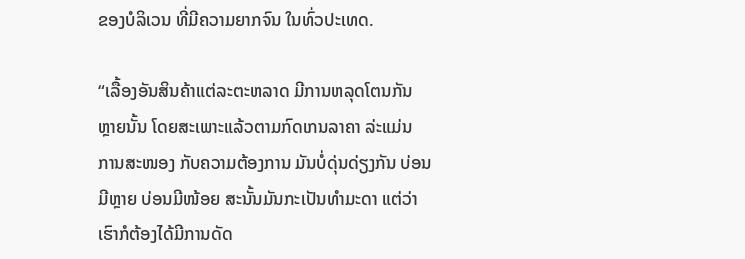ຂອງບໍລິເວນ ທີ່ມີຄວາມຍາກຈົນ ໃນທົ່ວປະເທດ.

“ເລື້ອງອັນສິນຄ້າແຕ່ລະຕະຫລາດ ມີການຫລຸດໂຕນກັນ
ຫຼາຍນັ້ນ ໂດຍສະເພາະແລ້ວຕາມກົດເກນລາຄາ ລ່ະແມ່ນ
ການສະໜອງ ກັບຄວາມຕ້ອງການ ມັນບໍ່ດຸ່ນດ່ຽງກັນ ບ່ອນ
ມີຫຼາຍ ບ່ອນມີໜ້ອຍ ສະນັ້ນມັນກະເປັນທຳມະດາ ແຕ່ວ່າ
ເຮົາກໍຕ້ອງໄດ້ມີການດັດ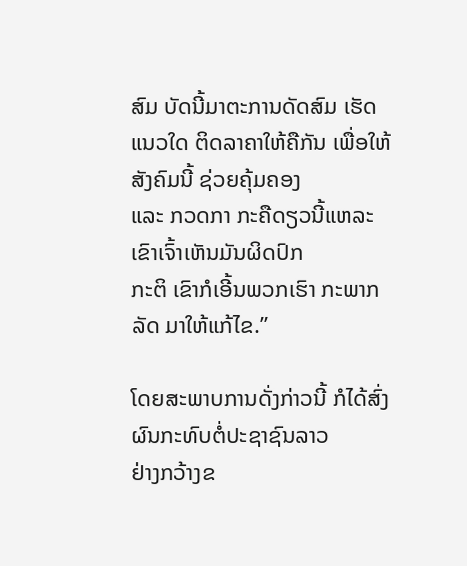ສົມ ບັດນີ້ມາຕະການດັດສົມ ເຮັດ
ແນວໃດ ຕິດລາຄາໃຫ້ຄືກັນ ເພື່ອໃຫ້ສັງຄົມນີ້ ຊ່ວຍຄຸ້ມຄອງ
ແລະ ກວດກາ ກະຄືດຽວນີ້ແຫລະ ເຂົາເຈົ້າເຫັນມັນຜິດປົກ
ກະຕິ ເຂົາກໍເອີ້ນພວກເຮົາ ກະພາກລັດ ມາໃຫ້ແກ້ໄຂ.”

ໂດຍສະພາບການດັ່ງກ່າວນີ້ ກໍໄດ້ສົ່ງຜົນກະທົບຕໍ່ປະຊາຊົນລາວ
ຢ່າງກວ້າງຂ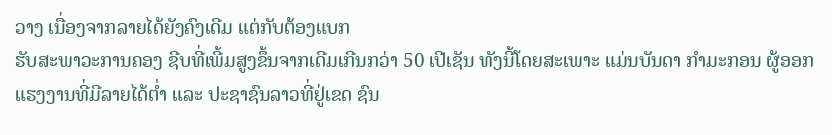ວາງ ເນື່ອງຈາກລາຍໄດ້ຍັງຄົງເດີມ ແຕ່ກັບຕ້ອງແບກ
ຮັບສະພາວະການຄອງ ຊີບທີ່ເພີ້ມສູງຂຶ້ນຈາກເດີມເກີນກວ່າ 50 ເປີເຊັນ ທັງນີ້ໂດຍສະເພາະ ແມ່ນບັນດາ ກຳມະກອນ ຜູ້ອອກແຮງງານທີ່ມີລາຍໄດ້ຕ່ຳ ແລະ ປະຊາຊົນລາວທີ່ຢູ່ເຂດ ຊົນ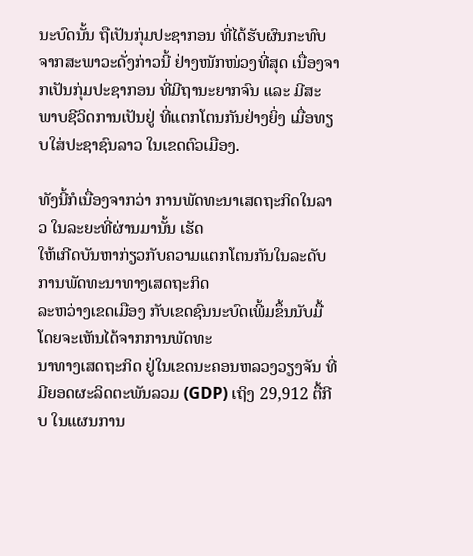ນະບົດນັ້ນ ຖືເປັນກຸ່ມປະຊາກອນ ທີ່ໄດ້ຮັບຜົນກະທົບ ຈາກສະພາວະດັ່ງກ່າວນີ້ ຢ່າງໜັກໜ່ວງທີ່ສຸດ ເນື່ອງຈາກເປັນກຸ່ມປະຊາກອນ ທີ່ມີຖານະຍາກຈົນ ແລະ ມີສະພາບຊີວິດການເປັນຢູ່ ທີ່ແຕກໂຕນກັນຢ່າງຍິ່ງ ເມື່ອທຽບໃສ່ປະຊາຊົນລາວ ໃນເຂດຕົວເມືອງ.

ທັງນີ້ກໍເນື່ອງຈາກວ່າ ການພັດທະນາເສດຖະກິດໃນລາວ ໃນລະຍະທີ່ຜ່ານມານັ້ນ ເຮັດ
ໃຫ້ເກີດບັນຫາກ່ຽວກັບຄວາມແຕກໂຕນກັນໃນລະດັບການພັດທະນາທາງເສດຖະກິດ
ລະຫວ່າງເຂດເມືອງ ກັບເຂດຊົນນະບົດເພີ້ມຂຶ້ນນັບມື້ ໂດຍຈະເຫັນໄດ້ຈາກການພັດທະ
ນາທາງເສດຖະກິດ ຢູ່ໃນເຂດນະຄອນຫລວງວຽງຈັນ ທີ່ມີຍອດຜະລິດຕະພັນລວມ (GDP) ເຖິງ 29,912 ຕື້ກີບ ໃນແຜນການ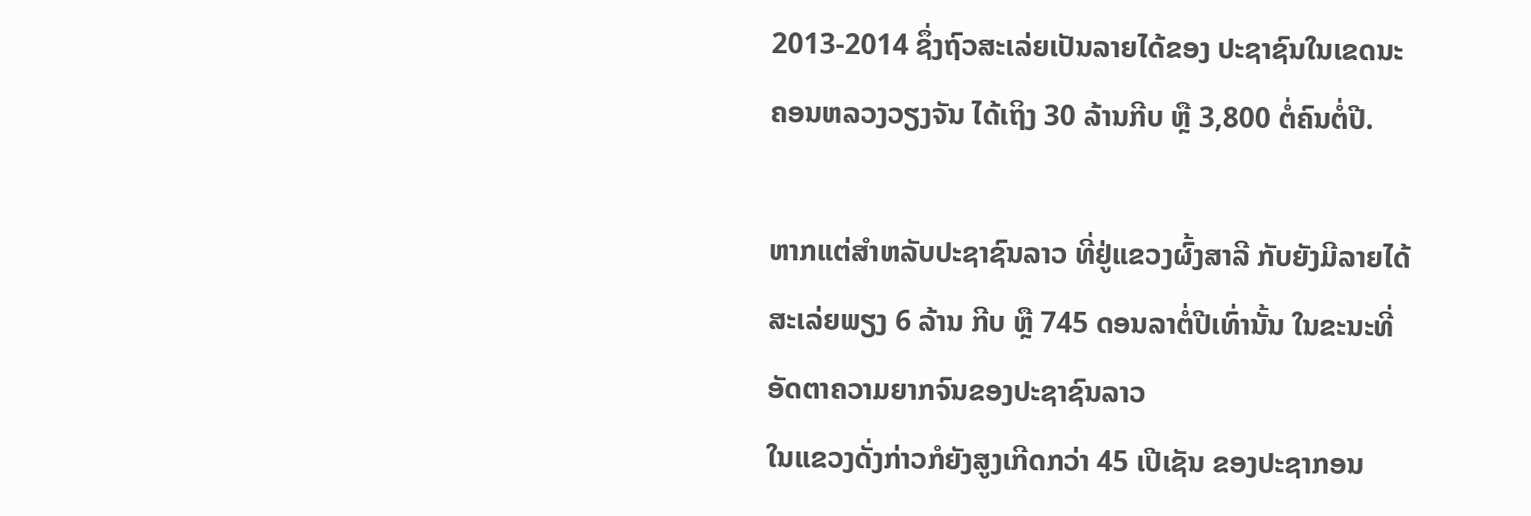2013-2014 ຊຶ່ງຖົວສະເລ່ຍເປັນລາຍໄດ້ຂອງ ປະຊາຊົນໃນເຂດນະຄອນຫລວງວຽງຈັນ ໄດ້ເຖິງ 30 ລ້ານກີບ ຫຼື 3,800 ຕໍ່ຄົນຕໍ່ປີ.

ຫາກແຕ່ສຳຫລັບປະຊາຊົນລາວ ທີ່ຢູ່ແຂວງຜົ້ງສາລີ ກັບຍັງມີລາຍໄດ້ສະເລ່ຍພຽງ 6 ລ້ານ ກີບ ຫຼື 745 ດອນລາຕໍ່ປີເທົ່ານັ້ນ ໃນຂະນະທີ່ອັດຕາຄວາມຍາກຈົນຂອງປະຊາຊົນລາວ
ໃນແຂວງດັ່ງກ່າວກໍຍັງສູງເກີດກວ່າ 45 ເປີເຊັນ ຂອງປະຊາກອນ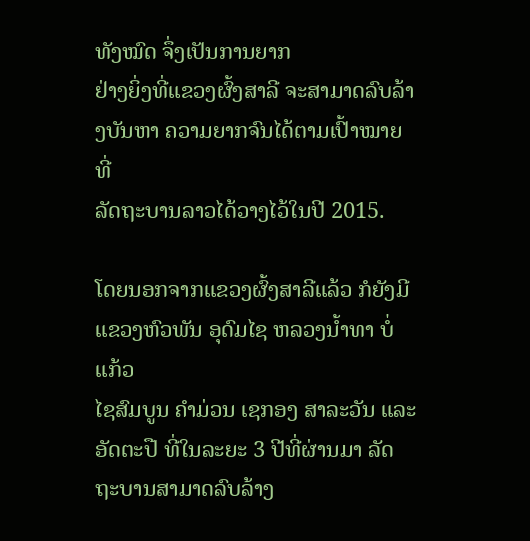ທັງໝົດ ຈຶ່ງເປັນການຍາກ
ຢ່າງຍິ່ງທີ່ແຂວງຜົ້ງສາລີ ຈະສາມາດລົບລ້າງບັນຫາ ຄວາມຍາກຈົນໄດ້ຕາມເປົ້າໝາຍ ທີ່
ລັດຖະບານລາວໄດ້ວາງໄວ້ໃນປີ 2015.

ໂດຍນອກຈາກແຂວງຜົ້ງສາລີແລ້ວ ກໍຍັງມີແຂວງຫົວພັນ ອຸດົມໄຊ ຫລວງນ້ຳທາ ບໍ່ແກ້ວ
ໄຊສົມບູນ ຄຳມ່ວນ ເຊກອງ ສາລະວັນ ແລະອັດຕະປື ທີ່ໃນລະຍະ 3 ປີທີ່ຜ່ານມາ ລັດ
ຖະບານສາມາດລົບລ້າງ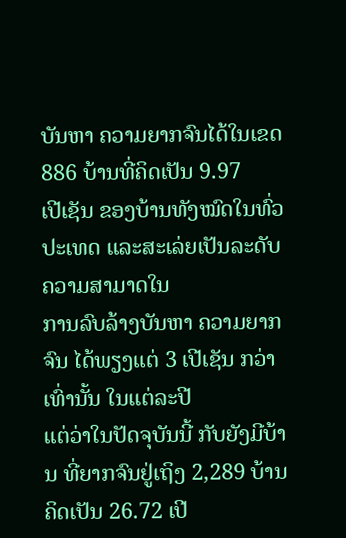ບັນຫາ ຄວາມຍາກຈົນໄດ້ໃນເຂດ 886 ບ້ານທີ່ຄິດເປັນ 9.97
ເປີເຊັນ ຂອງບ້ານທັງໝົດໃນທົ່ວປະເທດ ແລະສະເລ່ຍເປັນລະດັບຄວາມສາມາດໃນ
ການລົບລ້າງບັນຫາ ຄວາມຍາກຈົນ ໄດ້ພຽງແຕ່ 3 ເປີເຊັນ ກວ່າເທົ່ານັ້ນ ໃນແຕ່ລະປີ
ແຕ່ວ່າໃນປັດຈຸບັນນີ້ ກັບຍັງມີບ້ານ ທີ່ຍາກຈົນຢູ່ເຖິງ 2,289 ບ້ານຄິດເປັນ 26.72 ເປີ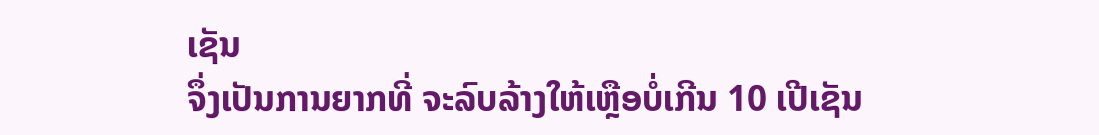ເຊັນ
ຈຶ່ງເປັນການຍາກທີ່ ຈະລົບລ້າງໃຫ້ເຫຼືອບໍ່ເກີນ 10 ເປີເຊັນ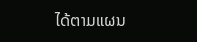ໄດ້ຕາມແຜນ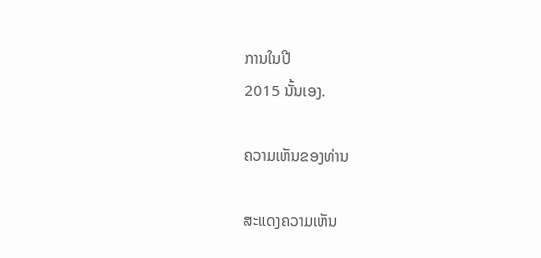ການໃນປີ
2015 ນັ້ນເອງ.

ຄວາມເຫັນຂອງທ່ານ

ສະແດງຄວາມເຫັນ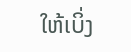ໃຫ້ເບິ່ງ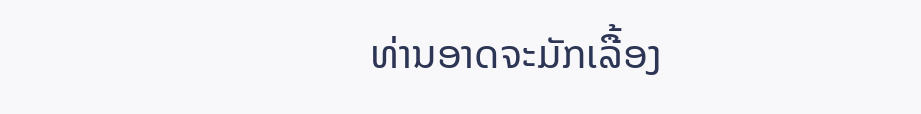ທ່ານອາດຈະມັກເລື້ອງ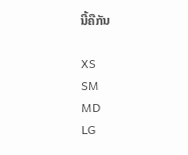ນີ້ຄືກັນ

XS
SM
MD
LG